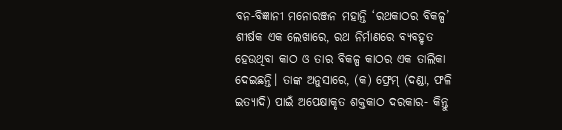ବନ-ବିଜ୍ଞାନୀ ମନୋରଞ୍ଜନ ମହାନ୍ତି ‘ରଥକାଠର ବିକଳ୍ପ’ ଶୀର୍ଷକ ଏକ ଲେଖାରେ, ରଥ ନିର୍ମାଣରେ ବ୍ୟବହୃତ ହେଉଥିବା କାଠ ଓ ତାର ବିକଳ୍ପ କାଠର ଏକ ତାଲିକା ଦେଇଛନ୍ତି। ତାଙ୍କ ଅନୁସାରେ, (କ) ଫ୍ରେମ୍ (ଦଣ୍ଡା, ଫଳି ଇତ୍ୟାଦି) ପାଇଁ ଅପେକ୍ଷାକୃତ ଶକ୍ତକାଠ ଦରକାର- କିନ୍ତୁ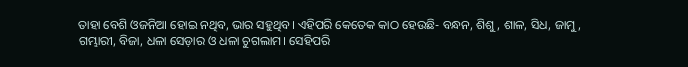ତାହା ବେଶି ଓଜନିଆ ହୋଇ ନଥିବ, ଭାର ସହୁଥିବ। ଏହିପରି କେତେକ କାଠ ହେଉଛି- ବନ୍ଧନ, ଶିଶୁ, ଶାଳ, ସିଧ, ଜାମୁ, ଗମ୍ଭାରୀ, ବିଜା, ଧଳା ସେଡ଼ାର ଓ ଧଳା ଚୁଗଲାମ। ସେହିପରି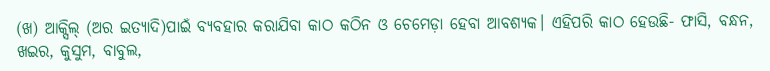(ଖ) ଆକ୍ସିଲ୍ (ଅର ଇତ୍ୟାଦି)ପାଇଁ ବ୍ୟବହାର କରାଯିବା କାଠ କଠିନ ଓ ଚେମେଡ଼ା ହେବା ଆବଶ୍ୟକ। ଏହିପରି କାଠ ହେଉଛି- ଫାସି, ବନ୍ଧନ, ଖଇର, କୁସୁମ, ବାବୁଲ,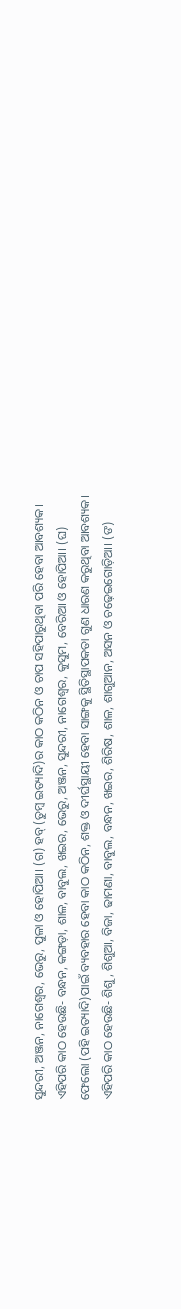ସୁନ୍ଦରୀ, ଅଞ୍ଜନ, ନାଗେଶ୍ୱର, ଭେରୁ, ପୁଳା ଓ ହୋପିଆ। (ଗ) ହବ୍ (ତୁମ୍ବ ଇତ୍ୟାଦି)ର କାଠ କଠିନ ଓ ଚାପ ସହିପାରୁଥିବା ପରି ହେବା ଆବଶ୍ୟକ। ଏହିପରି କାଠ ହେଉଛି- ବନ୍ଧନ, କଙ୍ଗଡ଼ା, ଶାଳ, ବାବୁଲ, ଖଇର, ଭେରୁ, ଅଞ୍ଜନ, ସୁନ୍ଦରୀ, ନାଗେଶ୍ୱର, କୁସୁମ, ବେରିଆ ଓ ହୋପିଆ। (ଘ) ଫେଲୋ (ପହି ଇତ୍ୟାଦି)ପାଇଁ ବ୍ୟବହାର ହେବା କାଠ କଠିନ, ଶକ୍ତ ଓ ଦୀର୍ଘସ୍ଥାୟୀ ହେବା ସାଙ୍ଗକୁ ସ୍ଥିତିସ୍ଥାପକତା ଗୁଣ ଧାରଣ କରୁଥିବା ଆବଶ୍ୟକ। ଏହିପରି କାଠ ହେଉଛି- ଶିଶୁ, ଶିଶୁଆ, ବିଜା, ଢାମଣା, ବାବୁଲ, ବନ୍ଧନ, ଖଇର, ଶିରିଷ, ଶାଳ, ଶାଗୁଆନ, ଅସନ ଓ ଚଢ଼େଇଗୋଡ଼ିଆ। (ଙ)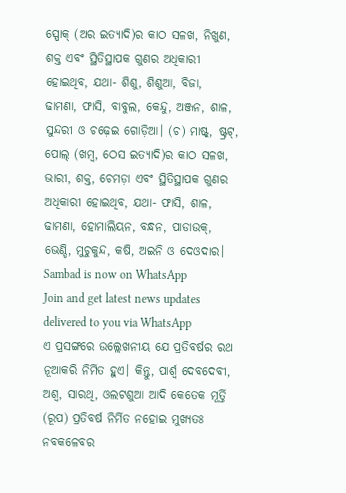ସ୍ପୋକ୍ (ଅର ଇତ୍ୟାଦି)ର କାଠ ସଳଖ, ନିଖୁଣ, ଶକ୍ତ ଏବଂ ସ୍ଥିତିସ୍ଥାପକ ଗୁଣର ଅଧିକାରୀ ହୋଇଥିବ, ଯଥା- ଶିଶୁ, ଶିଶୁଆ, ବିଜା, ଢାମଣା, ଫାସି, ବାବୁଲ, କେନ୍ଦୁ, ଅଞ୍ଜନ, ଶାଳ, ସୁନ୍ଦରୀ ଓ ଚଢ଼େଇ ଗୋଡ଼ିଆ। (ଚ) ମାଷ୍ଟ୍, ଷ୍ଟ୍ରଟ୍, ପୋଲ୍ (ଖମ୍ବ, ଠେସ ଇତ୍ୟାଦି)ର କାଠ ସଳଖ, ଭାରୀ, ଶକ୍ତ, ଚେମଡ଼ା ଏବଂ ସ୍ଥିତିସ୍ଥାପକ ଗୁଣର ଅଧିକାରୀ ହୋଇଥିବ, ଯଥା- ଫାସି, ଶାଳ, ଢାମଣା, ହୋମାଲିୟନ, ବନ୍ଧନ, ପାଡାଉକ୍, ଭେଣ୍ଡି, ମୁଚୁକୁନ୍ଦ, କଷି, ଅଇନି ଓ ଦେଓଦାର।
Sambad is now on WhatsApp
Join and get latest news updates delivered to you via WhatsApp
ଏ ପ୍ରସଙ୍ଗରେ ଉଲ୍ଲେଖନୀୟ ଯେ ପ୍ରତିବର୍ଷର ରଥ ନୂଆକରି ନିର୍ମିତ ହୁଏ। କିନ୍ତୁ, ପାର୍ଶ୍ୱ ଦେବଦେବୀ, ଅଶ୍ୱ, ସାରଥି, ଓଲଟଶୁଆ ଆଦି କେତେକ ମୂର୍ତ୍ତି (ରୂପ) ପ୍ରତିବର୍ଷ ନିର୍ମିତ ନହୋଇ ମୁଖ୍ୟତଃ ନବକଳେବର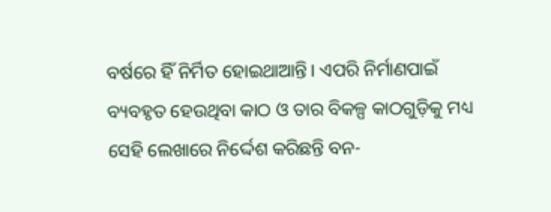ବର୍ଷରେ ହିଁ ନିର୍ମିତ ହୋଇଥାଆନ୍ତି। ଏପରି ନିର୍ମାଣପାଇଁ ବ୍ୟବହୃତ ହେଉଥିବା କାଠ ଓ ତାର ବିକଳ୍ପ କାଠଗୁଡ଼ିକୁ ମଧ୍ୟ ସେହି ଲେଖାରେ ନିର୍ଦ୍ଦେଶ କରିଛନ୍ତି ବନ-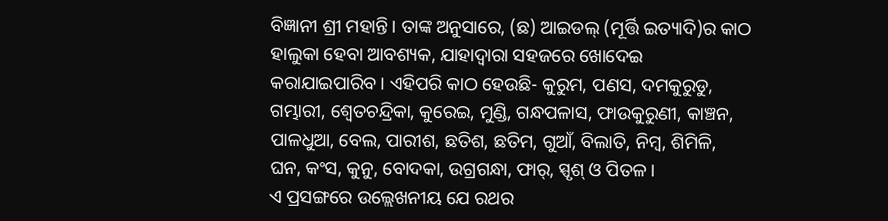ବିଜ୍ଞାନୀ ଶ୍ରୀ ମହାନ୍ତି। ତାଙ୍କ ଅନୁସାରେ, (ଛ) ଆଇଡଲ୍ (ମୂର୍ତ୍ତି ଇତ୍ୟାଦି)ର କାଠ ହାଲୁକା ହେବା ଆବଶ୍ୟକ, ଯାହାଦ୍ଵାରା ସହଜରେ ଖୋଦେଇ କରାଯାଇପାରିବ। ଏହିପରି କାଠ ହେଉଛି- କୁରୁମ, ପଣସ, ଦମକୁରୁଡୁ, ଗମ୍ଭାରୀ, ଶ୍ୱେତଚନ୍ଦ୍ରିକା, କୁରେଇ, ମୁଣ୍ଡି, ଗନ୍ଧପଳାସ, ଫାଉକୁରୁଣୀ, କାଞ୍ଚନ, ପାଳଧୁଆ, ବେଲ, ପାରୀଶ, ଛତିଶ, ଛତିମ, ଗୁଆଁ, ବିଲାତି, ନିମ୍ବ, ଶିମିଳି, ଘନ, କଂସ, କୁନୁ, ବୋଦକା, ଉଗ୍ରଗନ୍ଧା, ଫାର୍, ସ୍ପୃଶ୍ ଓ ପିତଳ।
ଏ ପ୍ରସଙ୍ଗରେ ଉଲ୍ଲେଖନୀୟ ଯେ ରଥର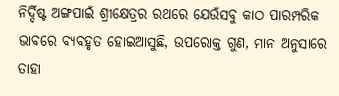ନିର୍ଦ୍ଦିଷ୍ଟ ଅଙ୍ଗପାଇଁ ଶ୍ରୀକ୍ଷେତ୍ରର ରଥରେ ଯେଉଁସବୁ କାଠ ପାରମ୍ପରିକ ଭାବରେ ବ୍ୟବହୃତ ହୋଇଆସୁଛି, ଉପରୋକ୍ତ ଗୁଣ, ମାନ ଅନୁସାରେ ତାହା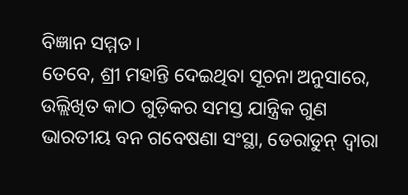ବିଜ୍ଞାନ ସମ୍ମତ।
ତେବେ, ଶ୍ରୀ ମହାନ୍ତି ଦେଇଥିବା ସୂଚନା ଅନୁସାରେ, ଉଲ୍ଲିଖିତ କାଠ ଗୁଡ଼ିକର ସମସ୍ତ ଯାନ୍ତ୍ରିକ ଗୁଣ ଭାରତୀୟ ବନ ଗବେଷଣା ସଂସ୍ଥା, ଡେରାଡୁନ୍ ଦ୍ଵାରା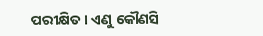ପରୀକ୍ଷିତ। ଏଣୁ କୌଣସି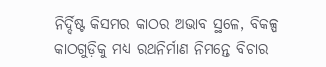ନିର୍ଦ୍ଦିଷ୍ଟ କିସମର କାଠର ଅଭାବ ସ୍ଥଳେ, ବିକଳ୍ପ କାଠଗୁଡ଼ିକୁ ମଧ୍ୟ ରଥନିର୍ମାଣ ନିମନ୍ତେ ବିଚାର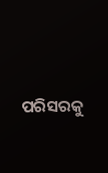ପରିସରକୁ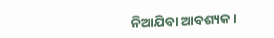ନିଆଯିବା ଆବଶ୍ୟକ।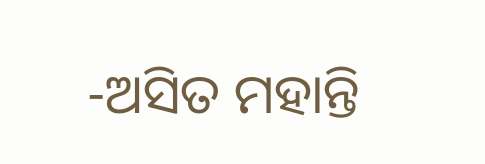-ଅସିତ ମହାନ୍ତି